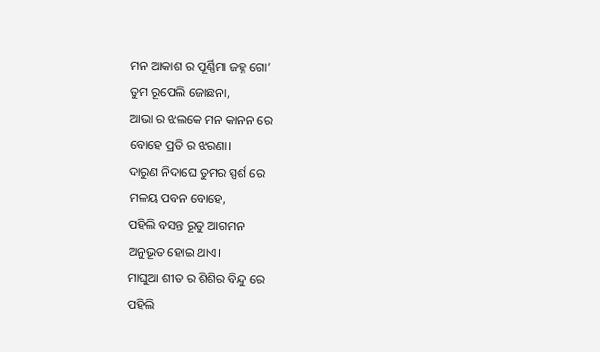ମନ ଆକାଶ ର ପୂର୍ଣ୍ଣିମା ଜହ୍ନ ଗୋ’
ତୁମ ରୂପେଲି ଜୋଛନା,
ଆଭା ର ଝଲକେ ମନ କାନନ ରେ
ବୋହେ ପ୍ରତି ର ଝରଣା।
ଦାରୁଣ ନିଦାଘେ ତୁମର ସ୍ପର୍ଶ ରେ
ମଳୟ ପବନ ବୋହେ,
ପହିଲି ବସନ୍ତ ରୂତୁ ଆଗମନ
ଅନୁଭୂତ ହୋଇ ଥାଏ।
ମାଘୁଆ ଶୀତ ର ଶିଶିର ବିନ୍ଦୁ ରେ
ପହିଲି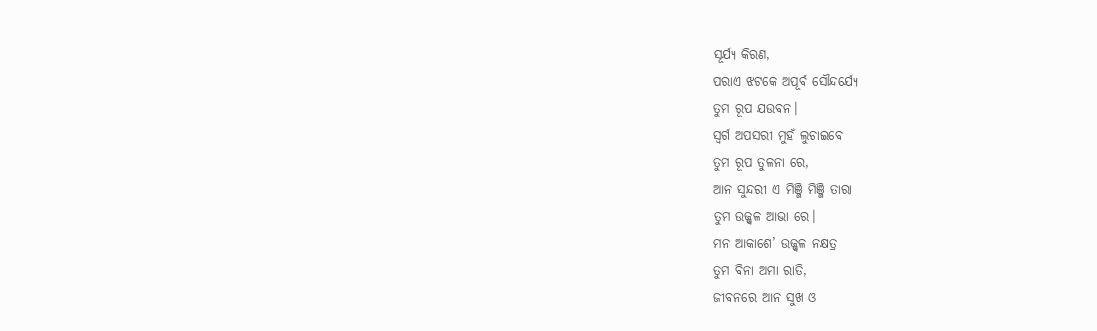ସୂର୍ଯ୍ୟ କିରଣ,
ପରାଏ ଝଟକେ ଅପୂର୍ବ ସୌନ୍ଦର୍ଯ୍ୟେ
ତୁମ ରୂପ ଯଉବନ।
ସ୍ବର୍ଗ ଅପସରୀ ମୁହଁ ଲୁଚାଇବେ
ତୁମ ରୂପ ତୁଳନା ରେ,
ଆନ ସୁନ୍ଦରୀ ଏ ମିଞ୍ଜି ମିଞ୍ଜି ତାରା
ତୁମ ଉଜ୍ଜ୍ୱଳ ଆଭା ରେ।
ମନ ଆକାଶେ’ ଉଜ୍ଜ୍ୱଳ ନକ୍ଷତ୍ର
ତୁମ ବିନା ଅମା ରାତି,
ଜୀବନରେ ଆନ ସୁଖ ଓ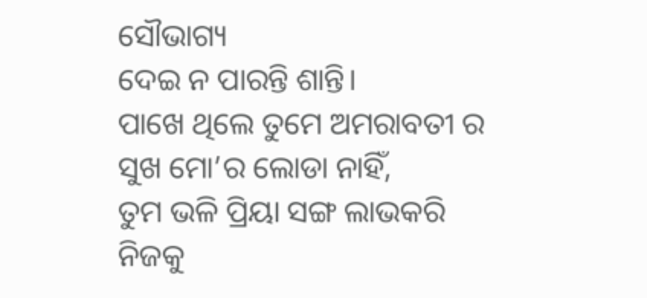ସୌଭାଗ୍ୟ
ଦେଇ ନ ପାରନ୍ତି ଶାନ୍ତି।
ପାଖେ ଥିଲେ ତୁମେ ଅମରାବତୀ ର
ସୁଖ ମୋ’ର ଲୋଡା ନାହିଁ,
ତୁମ ଭଳି ପ୍ରିୟା ସଙ୍ଗ ଲାଭକରି
ନିଜକୁ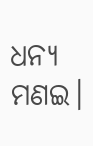ଧନ୍ୟ ମଣଇ।